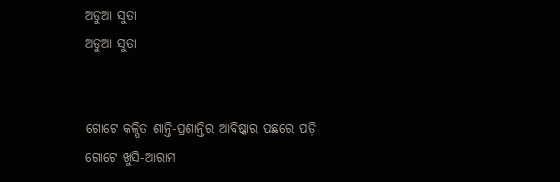ଅଡୁଆ ସୁତା
ଅଡୁଆ ସୁତା


ଗୋଟେ କଳ୍ପିତ ଶାନ୍ତି-ପ୍ରଶାନ୍ତିର ଆବିଷ୍କାର ପଛରେ ପଡ଼ି
ଗୋଟେ ଖୁସି-ଆରାମ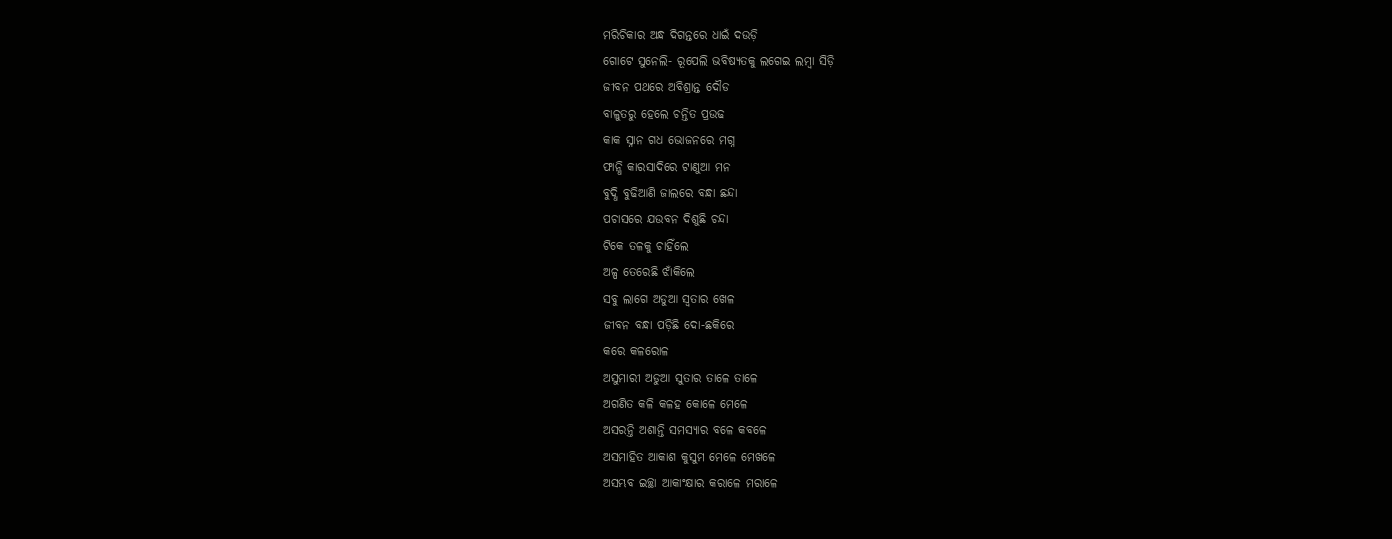ମରିଚିକାର ଅନ୍ଧ ଦିଗନ୍ତରେ ଧାଇଁ ଦଉଡ଼ି
ଗୋଟେ ସୁନେଲି- ରୂପେଲି ଭବିଷ୍ୟତକୁ ଲଗେଇ ଲମ୍ବା ସିଡ଼ି
ଜୀବନ ପଥରେ ଅବିଶ୍ରାନ୍ତ ଦୌଡ
ବାଳୁତରୁ ହେଲେ ଚନ୍ତିତ ପ୍ରଉଢ
କାକ ସ୍ନାନ ଗଧ ଭୋଜନରେ ମଗ୍ନ
ଫାନ୍ଧି କାରସାଦିରେ ଟାଣୁଆ ମନ
ବୁଦ୍ଧି ବୁଢିଆଣି ଜାଲରେ ବନ୍ଧା ଛନ୍ଦା
ପଚାସରେ ଯଉବନ ଦିଶୁଛି ଚନ୍ଦା
ଟିକେ ତଳକୁ ଚାହିଁଲେ
ଅଳ୍ପ ତେରେଛି ଝାଁକିଲେ
ସବୁ ଲାଗେ ଅଡୁଆ ସ୍ଵତାର ଖେଳ
ଜୀବନ ବନ୍ଧା ପଡ଼ିଛି ଦୋ-ଛକିରେ
କରେ କଳରୋଳ
ଅସୁମାରୀ ଅଡୁଆ ସୁତାର ତାଳେ ତାଳେ
ଅଗଣିତ କଳି କଳହ କୋଳେ ମେଳେ
ଅସରନ୍ତି ଅଶାନ୍ତି ସମସ୍ୟାର ବଳେ କବଳେ
ଅସମାହିତ ଆକାଶ କୁସୁମ ମେଳେ ମେଖଳେ
ଅସମ୍ଭବ ଇଚ୍ଛା ଆକାଂକ୍ଷାର କରାଳେ ମରାଳେ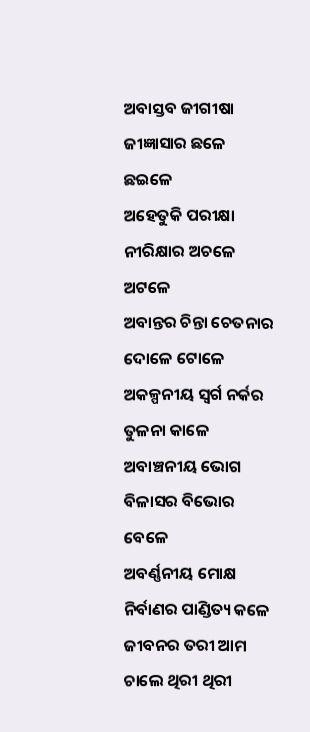ଅବାସ୍ତବ ଜୀଗୀଷା ଜୀଜ୍ଞାସାର ଛଳେ ଛଇଳେ
ଅହେତୁକି ପରୀକ୍ଷା ନୀରିକ୍ଷାର ଅଚଳେ ଅଟଳେ
ଅବାନ୍ତର ଚିନ୍ତା ଚେତନାର ଦୋଳେ ଟୋଳେ
ଅକଳ୍ପନୀୟ ସ୍ଵର୍ଗ ନର୍କର ତୁଳନା କାଳେ
ଅବାଞ୍ଚନୀୟ ଭୋଗ ବିଳାସର ବିଭୋର ବେଳେ
ଅବର୍ଣ୍ଣନୀୟ ମୋକ୍ଷ ନିର୍ବାଣର ପାଣ୍ଡିତ୍ୟ କଳେ
ଜୀବନର ତରୀ ଆମ ଚାଲେ ଥିରୀ ଥିରୀ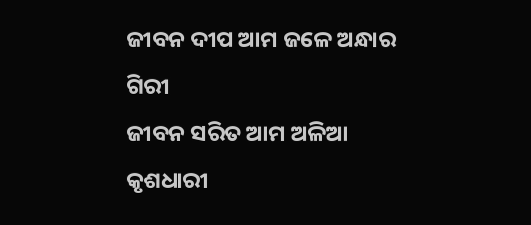ଜୀବନ ଦୀପ ଆମ ଜଳେ ଅନ୍ଧାର ଗିରୀ
ଜୀବନ ସରିତ ଆମ ଅଳିଆ କୃଶଧାରୀ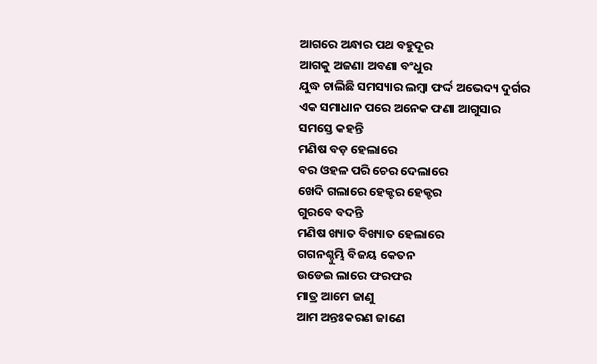ଆଗରେ ଅନ୍ଧାର ପଥ ବହୁଦୂର
ଆଗକୁ ଅଜଣା ଅବଣା ବଂଧୁର
ଯୁଦ୍ଧ ଚାଲିଛି ସମସ୍ୟାର ଲମ୍ବା ଫର୍ଦ୍ଦ ଅଭେଦ୍ୟ ଦୁର୍ଗର
ଏକ ସମାଧାନ ପରେ ଅନେକ ଫଣା ଆଗୁସାର
ସମସ୍ତେ କହନ୍ତି
ମଣିଷ ବଡ଼ ହେଲାରେ
ବର ଓହଳ ପରି ଚେର ଦେଲାରେ
ଖେଦି ଗଲାରେ ହେକ୍ଟର ହେକ୍ଟର
ଗୁରବେ ବଦନ୍ତି
ମଣିଷ ଖ୍ୟାତ ବିଖ୍ୟାତ ହେଲାରେ
ଗଗନଶ୍ଚୁମ୍ଭି ବିଜୟ କେତନ
ଉଡେଇ ଲାରେ ଫରଫର
ମାତ୍ର ଆମେ ଜାଣୁ
ଆମ ଅନ୍ତଃକରଣ ଜାଣେ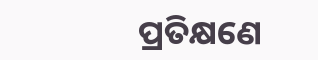ପ୍ରତିକ୍ଷଣେ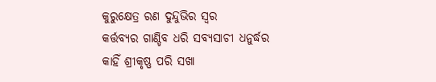କୁରୁକ୍ଷେତ୍ର ରଣ ଦୁନ୍ଦୁଭିର ସ୍ଵର
କର୍ତ୍ତବ୍ୟର ଗାଣ୍ଡିବ ଧରି ସବ୍ୟସାଚୀ ଧନୁର୍ଦ୍ଧର
କାହିଁ ଶ୍ରୀକୃଷ୍ଣ ପରି ସଖା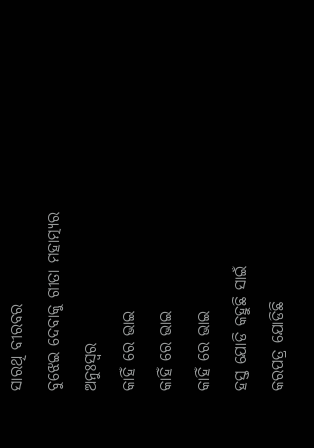ସାରଥି ବୀରବର
ବୁଝେଇ ଦେବାକୁ ଗୀତା ମହାତ୍ମ୍ୟର ଅନୁଃସ୍ଵର
କାହିଁ ରେ ଭାଇ
କାହିଁ ରେ ଭାଇ
କାହିଁ ରେ ଭାଇ
ହସ୍ତ ଯୋଡି କହୁଛି ସାଇଁ
କରପତ୍ର ଯୋଡିଛି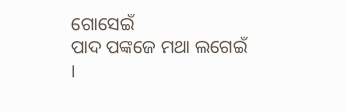ଗୋସେଇଁ
ପାଦ ପଙ୍କଜେ ମଥା ଲଗେଇଁ ।